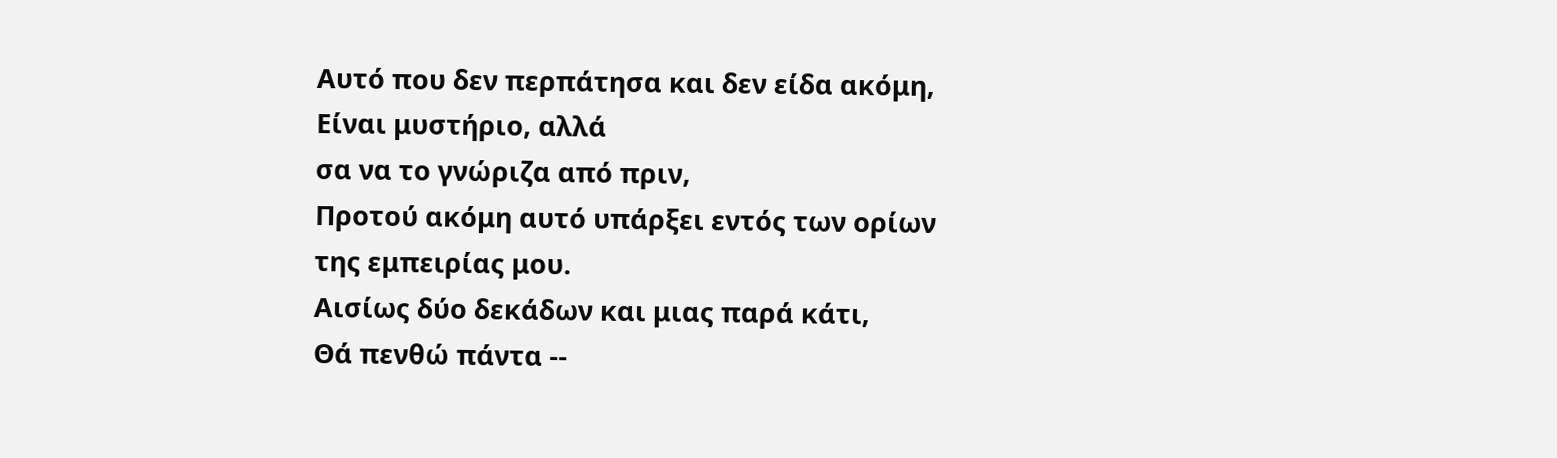Αυτό που δεν περπάτησα και δεν είδα ακόμη,
Είναι μυστήριο, αλλά
σα να το γνώριζα από πριν,
Προτού ακόμη αυτό υπάρξει εντός των ορίων
της εμπειρίας μου.
Αισίως δύο δεκάδων και μιας παρά κάτι,
Θά πενθώ πάντα --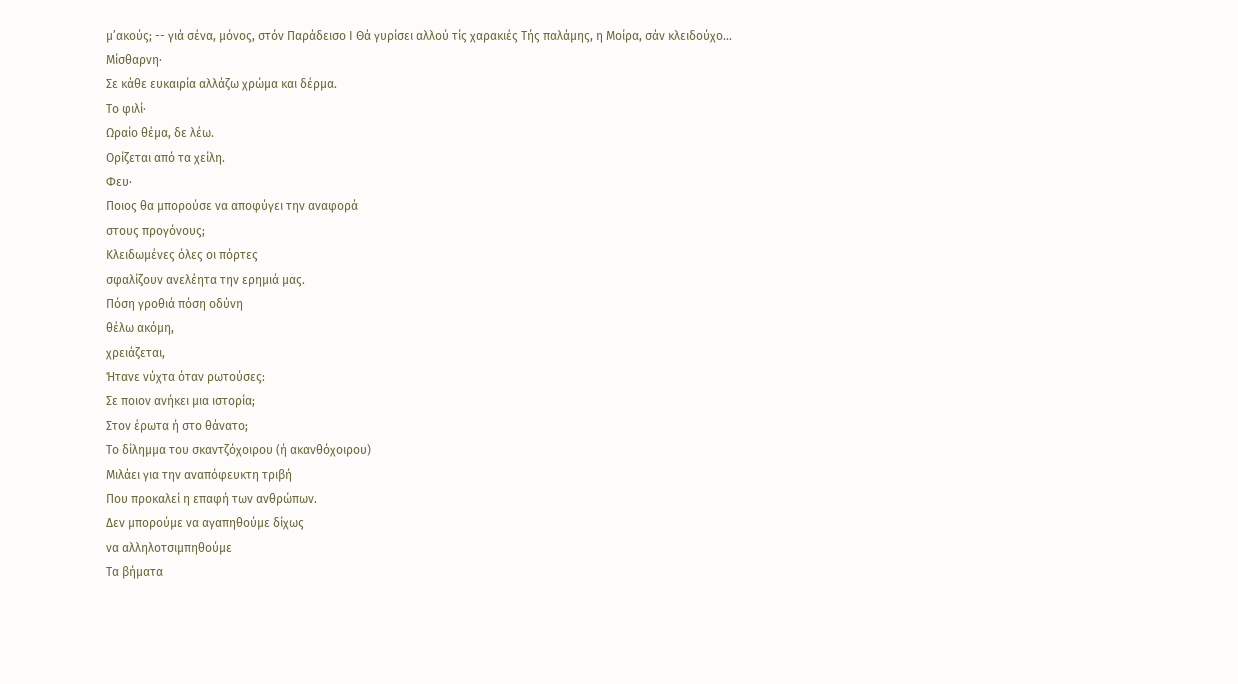μ’ακούς; -- γιά σένα, μόνος, στόν Παράδεισο Ι Θά γυρίσει αλλού τίς χαρακιές Τής παλάμης, η Μοίρα, σάν κλειδούχο...
Μίσθαρνη·
Σε κάθε ευκαιρία αλλάζω χρώμα και δέρμα.
Το φιλί·
Ωραίο θέμα, δε λέω.
Ορίζεται από τα χείλη.
Φευ·
Ποιος θα μπορούσε να αποφύγει την αναφορά
στους προγόνους;
Κλειδωμένες όλες οι πόρτες
σφαλίζουν ανελέητα την ερημιά μας.
Πόση γροθιά πόση οδύνη
θέλω ακόμη,
χρειάζεται,
Ήτανε νύχτα όταν ρωτούσες:
Σε ποιον ανήκει μια ιστορία;
Στον έρωτα ή στο θάνατο;
Το δίλημμα του σκαντζόχοιρου (ή ακανθόχοιρου)
Μιλάει για την αναπόφευκτη τριβή
Που προκαλεί η επαφή των ανθρώπων.
Δεν μπορούμε να αγαπηθούμε δίχως
να αλληλοτσιμπηθούμε
Τα βήματα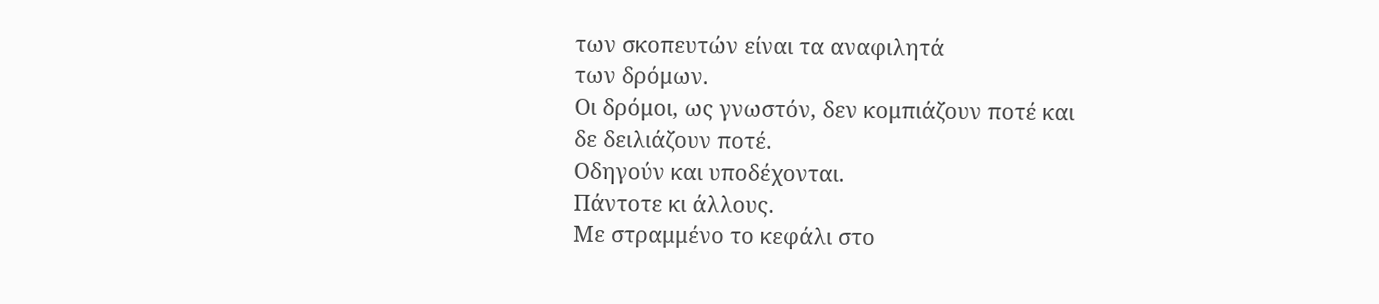των σκοπευτών είναι τα αναφιλητά
των δρόμων.
Οι δρόμοι, ως γνωστόν, δεν κομπιάζουν ποτέ και
δε δειλιάζουν ποτέ.
Οδηγούν και υποδέχονται.
Πάντοτε κι άλλους.
Με στραμμένο το κεφάλι στο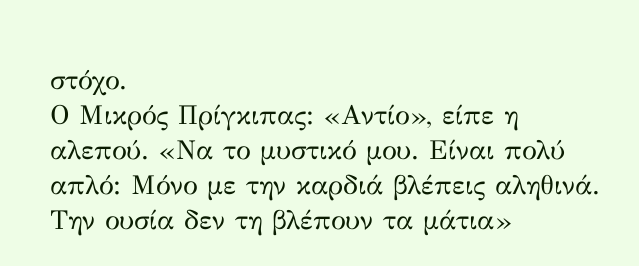στόχο.
Ο Μικρός Πρίγκιπας: «Αντίο», είπε η αλεπού. «Να το μυστικό μου. Είναι πολύ απλό: Μόνο με την καρδιά βλέπεις αληθινά. Την ουσία δεν τη βλέπουν τα μάτια»